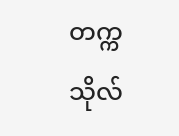တက္ကသိုလ်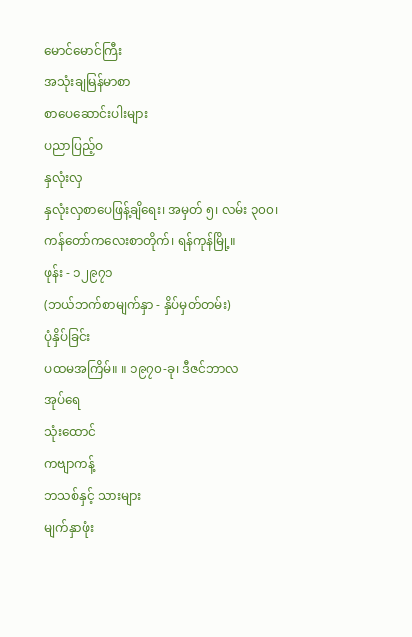မောင်မောင်ကြီး
အသုံးချမြန်မာစာ
စာပေဆောင်းပါးများ
ပညာပြည့်ဝ
နှလုံးလှ
နှလုံးလှစာပေဖြန့်ချိရေး၊ အမှတ် ၅၊ လမ်း ၃၀၀၊
ကန်တော်ကလေးစာတိုက်၊ ရန်ကုန်မြို့။
ဖုန်း - ၁၂၉၇၁
(ဘယ်ဘက်စာမျက်နှာ - နှိပ်မှတ်တမ်း)
ပုံနှိပ်ခြင်း
ပထမအကြိမ်။ ။ ၁၉၇၀-ခု၊ ဒီဇင်ဘာလ
အုပ်ရေ
သုံးထောင်
ကဗျာကန့်
ဘသစ်နှင့် သားများ
မျက်နှာဖုံး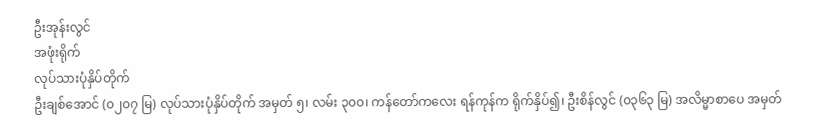ဦးအုန်းလွင်
အဖုံးရိုက်
လုပ်သားပုံနှိပ်တိုက်
ဦးချစ်အောင် (၀၂၀၇ မြ) လုပ်သားပုံနှိပ်တိုက် အမှတ် ၅၊ လမ်း ၃၀၀၊ ကန်တော်ကလေး ရန်ကုန်က ရိုက်နှိပ်၍၊ ဦးစိန်လွင် (၀၃၆၃ မြ) အလိမ္မာစာပေ အမှတ်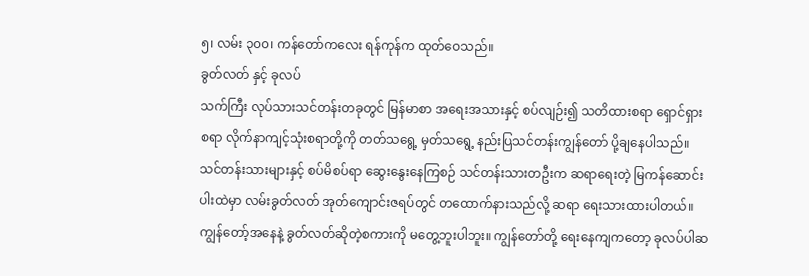၅၊ လမ်း ၃၀၀၊ ကန်တော်ကလေး ရန်ကုန်က ထုတ်ဝေသည်။
ခွတ်လတ် နှင့် ခုလပ်
သက်ကြီး လုပ်သားသင်တန်းတခုတွင် မြန်မာစာ အရေးအသားနှင့် စပ်လျဉ်း၍ သတိထားစရာ ရှောင်ရှားစရာ လိုက်နာကျင့်သုံးစရာတို့ကို တတ်သရွေ့ မှတ်သရွေ့ နည်းပြသင်တန်းကျွန်တော် ပို့ချနေပါသည်။
သင်တန်းသားများနှင့် စပ်မိစပ်ရာ ဆွေးနွေးနေကြစဉ် သင်တန်းသားတဦးက ဆရာရေးတဲ့ မြကန်ဆောင်းပါးထဲမှာ လမ်းခွတ်လတ် အုတ်ကျောင်းဇရပ်တွင် တထောက်နားသည်လို့ ဆရာ ရေးသားထားပါတယ်။ ကျွန်တော့်အနေနဲ့ ခွတ်လတ်ဆိုတဲ့စကားကို မတွေ့ဘူးပါဘူး။ ကျွန်တော်တို့ ရေးနေကျကတော့ ခုလပ်ပါဆ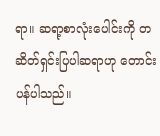ရာ။ ဆရာ့စာလုံးပေါင်းကို တဆိတ်ရှင်းပြပါဆရာဟု တောင်းပန်ပါသည်။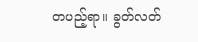တပည့်ရာ။ ခွတ်လတ်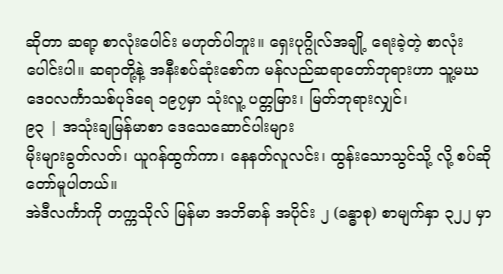ဆိုတာ ဆရာ့ စာလုံးပေါင်း မဟုတ်ပါဘူး။ ရှေးပုဂ္ဂိုလ်အချို့ ရေးခဲ့တဲ့ စာလုံးပေါင်းပါ။ ဆရာတို့နဲ့ အနီးစပ်ဆုံးစော်က မန်လည်ဆရာတော်ဘုရားဟာ သူ့မဃဒေဝလင်္ကာသစ်ပုဒ်ရေ ၁၉၇မှာ သုံးလူ့ ပတ္တမြား၊ မြတ်ဘုရားလျှင်၊
၉၃ | အသုံးချမြန်မာစာ ဒေသေဆောင်ပါးများ
မိုးများခွတ်လတ်၊ ယူဂန်ထွက်ကာ၊ နေနတ်လူလင်း၊ ထွန်းသောသွင်သို့ လို့ စပ်ဆိုတော်မူပါတယ်။
အဲဒီလင်္ကာကို တက္ကသိုလ် မြန်မာ အဘိဓာန် အပိုင်း ၂ (ခန္ဓာစု) စာမျက်နှာ ၃၂၂ မှာ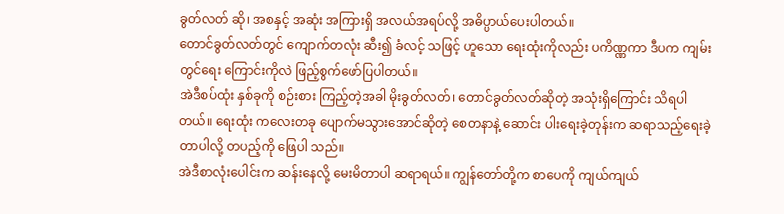ခွတ်လတ် ဆို၊ အစနှင့် အဆုံး အကြားရှိ အလယ်အရပ်လို့ အဓိပ္ပာယ်ပေးပါတယ်။
တောင်ခွတ်လတ်တွင် ကျောက်တလုံး ဆီး၍ ခံလင့် သဖြင့် ဟူသော ရေးထုံးကိုလည်း ပကိဏ္ဏကာ ဒီပက ကျမ်းတွင်ရေး ကြောင်းကိုလဲ ဖြည့်စွက်ဖော်ပြပါတယ်။
အဲဒီစပ်ထုံး နှစ်ခုကို စဉ်းစား ကြည့်တဲ့အခါ မိုးခွတ်လတ်၊ တောင်ခွတ်လတ်ဆိုတဲ့ အသုံးရှိကြောင်း သိရပါတယ်။ ရေးထုံး ကလေးတခု ပျောက်မသွားအောင်ဆိုတဲ့ စေတနာနဲ့ ဆောင်း ပါးရေးခဲ့တုန်းက ဆရာသည့်ရေးခဲ့တာပါလို့ တပည့်ကို ဖြေပါ သည်။
အဲဒီစာလုံးပေါင်းက ဆန်းနေလို့ မေးမိတာပါ ဆရာရယ်။ ကျွန်တော်တို့က စာပေကို ကျယ်ကျယ်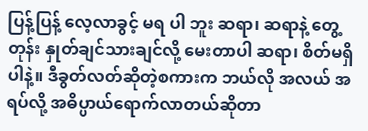ပြန့်ပြန့် လေ့လာခွင့် မရ ပါ ဘူး ဆရာ၊ ဆရာနဲ့ တွေ့တုန်း နှုတ်ချင်သားချင်လို့ မေးတာပါ ဆရာ၊ စိတ်မရှိပါနဲ့။ ဒီခွတ်လတ်ဆိုတဲ့စကားက ဘယ်လို အလယ် အရပ်လို့ အဓိပ္ပာယ်ရောက်လာတယ်ဆိုတာ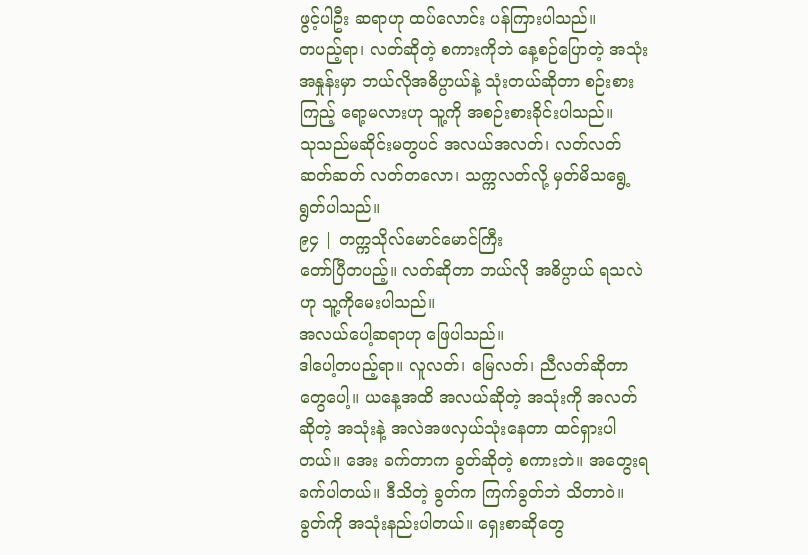ဖွင့်ပါဦး ဆရာဟု ထပ်လောင်း ပန်ကြားပါသည်။
တပည့်ရာ၊ လတ်ဆိုတဲ့ စကားကိုဘဲ နေ့စဉ်ပြောတဲ့ အသုံး အနှုန်းမှာ ဘယ်လိုအဓိပ္ပာယ်နဲ့ သုံးတယ်ဆိုတာ စဉ်းစားကြည့် ရော့မလားဟု သူ့ကို အစဉ်းစားခိုင်းပါသည်။
သုသည်မဆိုင်းမတွပင် အလယ်အလတ်၊ လတ်လတ်ဆတ်ဆတ် လတ်တလော၊ သက္ကလတ်လို့ မှတ်မိသရွေ့ ရွတ်ပါသည်။
၉၄ | တက္ကသိုလ်မောင်မောင်ကြီး
တော်ပြီတပည့်။ လတ်ဆိုတာ ဘယ်လို အဓိပ္ပာယ် ရသလဲဟု သူ့ကိုမေးပါသည်။
အလယ်ပေါ့ဆရာဟု ဖြေပါသည်။
ဒါပေါ့တပည့်ရာ။ လူလတ်၊ မြေလတ်၊ ညီလတ်ဆိုတာတွေပေါ့။ ယနေ့အထိ အလယ်ဆိုတဲ့ အသုံးကို အလတ်ဆိုတဲ့ အသုံးနဲ့ အလဲအဖလှယ်သုံးနေတာ ထင်ရှားပါတယ်။ အေး ခက်တာက ခွတ်ဆိုတဲ့ စကားဘဲ။ အတွေးရခက်ပါတယ်။ ဒီသိတဲ့ ခွတ်က ကြက်ခွတ်ဘဲ သိတာဝဲ။ ခွတ်ကို အသုံးနည်းပါတယ်။ ရှေးစာဆိုတွေ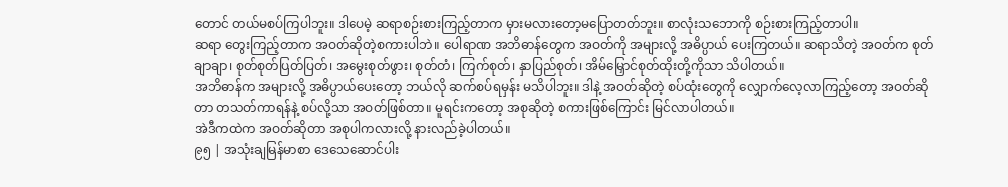တောင် တယ်မစပ်ကြပါဘူး။ ဒါပေမဲ့ ဆရာစဉ်းစားကြည့်တာက မှားမလားတော့မပြောတတ်ဘူး။ စာလုံးသဘောကို စဉ်းစားကြည့်တာပါ။
ဆရာ တွေးကြည့်တာက အဝတ်ဆိုတဲ့စကားပါဘဲ။ ပေါရာဏ အဘိဓာန်တွေက အဝတ်ကို အများလို့ အဓိပ္ပာယ် ပေးကြတယ်။ ဆရာသိတဲ့ အဝတ်က စုတ်ချာချာ၊ စုတ်စုတ်ပြတ်ပြတ်၊ အမွေးစုတ်ဖွား၊ စုတ်တံ၊ ကြက်စုတ်၊ နှာပြည်စုတ်၊ အိမ်မြှောင်စုတ်ထိုးတို့ကိုသာ သိပါတယ်။
အဘိဓာန်က အများလို့ အဓိပ္ပာယ်ပေးတော့ ဘယ်လို ဆက်စပ်ရမှန်း မသိပါဘူး။ ဒါနဲ့ အဝတ်ဆိုတဲ့ စပ်ထုံးတွေကို လျှောက်လေ့လာကြည့်တော့ အဝတ်ဆိုတာ တသတ်ကာရန်နဲ့ စပ်လို့သာ အဝတ်ဖြစ်တာ။ မူရင်းကတော့ အစုဆိုတဲ့ စကားဖြစ်ကြောင်း မြင်လာပါတယ်။
အဲဒီကထဲက အဝတ်ဆိုတာ အစုပါကလားလို့ နားလည်ခဲ့ပါတယ်။
၉၅ | အသုံးချမြန်မာစာ ဒေသေဆောင်ပါး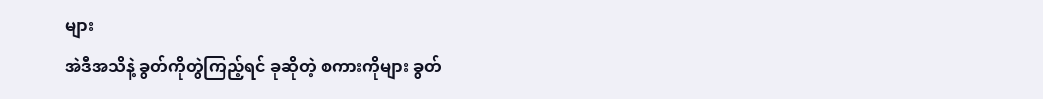များ
အဲဒီအသိနဲ့ ခွတ်ကိုတွဲကြည့်ရင် ခုဆိုတဲ့ စကားကိုများ ခွတ်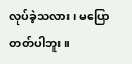လုပ်ခဲ့သလား၊ မပြောတတ်ပါဘူး။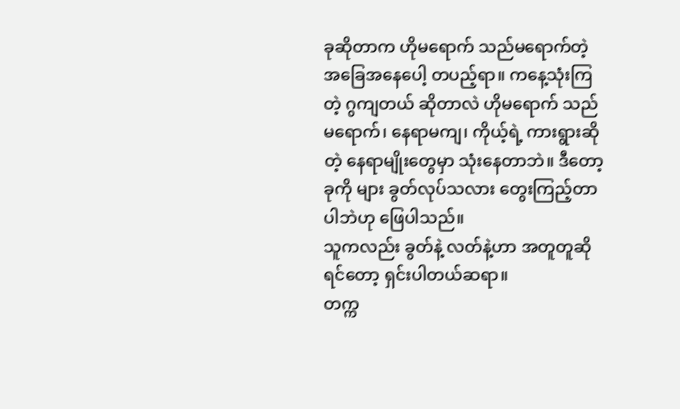ခုဆိုတာက ဟိုမရောက် သည်မရောက်တဲ့ အခြေအနေပေါ့ တပည့်ရာ။ ကနေ့သုံးကြတဲ့ ဂွကျတယ် ဆိုတာလဲ ဟိုမရောက် သည်မရောက်၊ နေရာမကျ၊ ကိုယ့်ရဲ့ ကားရွားဆိုတဲ့ နေရာမျိုးတွေမှာ သုံးနေတာဘဲ။ ဒီတော့ ခုကို များ ခွတ်လုပ်သလား တွေးကြည့်တာပါဘဲဟု ဖြေပါသည်။
သူကလည်း ခွတ်နဲ့ လတ်နဲ့ဟာ အတူတူဆိုရင်တော့ ရှင်းပါတယ်ဆရာ။
တက္က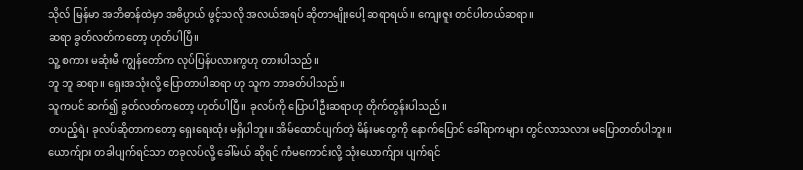သိုလ် မြန်မာ အဘိဓာန်ထဲမှာ အဓိပ္ပာယ် ဖွင့်သလို အလယ်အရပ် ဆိုတာမျိုးပေါ့ ဆရာရယ်။ ကျေးဇူး တင်ပါတယ်ဆရာ။
ဆရာ ခွတ်လတ်ကတော့ ဟုတ်ပါပြီ။
သူ့ စကား မဆုံးမီ ကျွန်တော်က လုပ်ပြန်ပလားကွဟု တားပါသည်။
ဘူ ဘူ ဆရာ။ ရှေးအသုံးလို့ ပြောတာပါဆရာ ဟု သူက ဘာခတ်ပါသည်။
သူကပင် ဆက်၍ ခွတ်လတ်ကတော့ ဟုတ်ပါပြီ။ ခုလပ်ကို ပြောပါဦးဆရာဟု တိုက်တွန်းပါသည်။
တပည့်ရဲ၊ ခုလပ်ဆိုတာကတော့ ရှေးရေးထုံး မရှိပါဘူး။ အိမ်ထောင်ပျက်တဲ့ မိန်းမတွေကို နောက်ပြောင် ခေါ်ရာကများ တွင်လာသလား မပြောတတ်ပါဘူး။
ယောက်ျား တခါပျက်ရင်သာ တခုလပ်လို့ ခေါ်မယ် ဆိုရင် ကံမကောင်းလို့ သုံးယောက်ျား ပျက်ရင်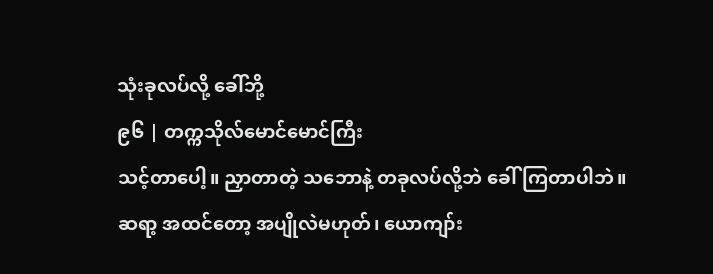သုံးခုလပ်လို့ ခေါ်ဘို့
၉၆ | တက္ကသိုလ်မောင်မောင်ကြီး
သင့်တာပေါ့။ ညှာတာတဲ့ သဘောနဲ့ တခုလပ်လို့ဘဲ ခေါ်ကြတာပါဘဲ။
ဆရာ့ အထင်တော့ အပျိုလဲမဟုတ်၊ ယောကျာ်း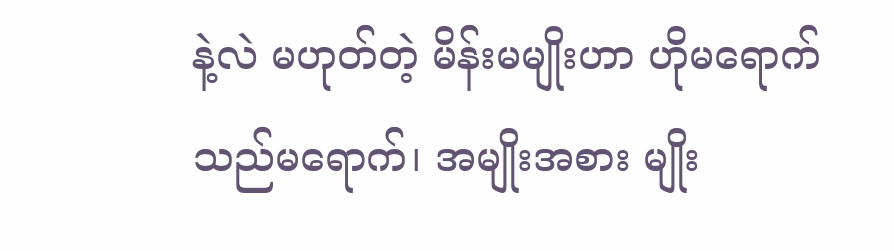နဲ့လဲ မဟုတ်တဲ့ မိန်းမမျိုးဟာ ဟိုမရောက် သည်မရောက်၊ အမျိုးအစား မျိုး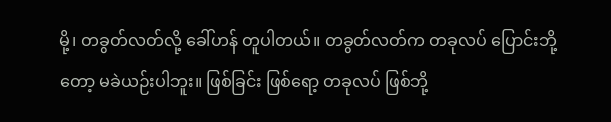မို့၊ တခွတ်လတ်လို့ ခေါ်ဟန် တူပါတယ်။ တခွတ်လတ်က တခုလပ် ပြောင်းဘို့တော့ မခဲယဉ်းပါဘူး။ ဖြစ်ခြင်း ဖြစ်ရော့ တခုလပ် ဖြစ်ဘို့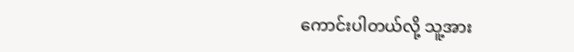ကောင်းပါတယ်လို့ သူ့အား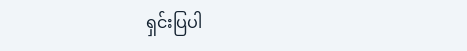ရှင်းပြပါ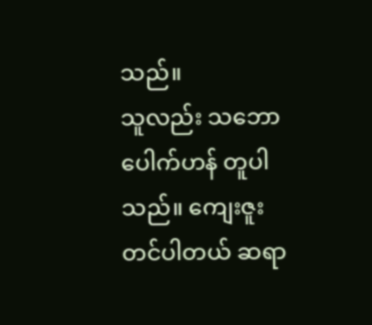သည်။
သူလည်း သဘောပေါက်ဟန် တူပါသည်။ ကျေးဇူးတင်ပါတယ် ဆရာ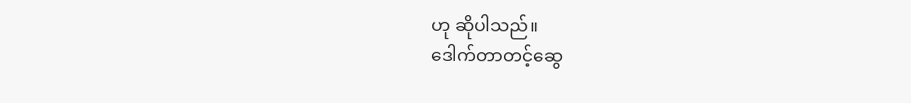ဟု ဆိုပါသည်။
ဒေါက်တာတင့်ဆွေ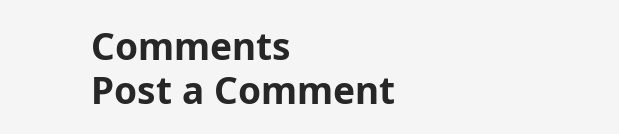Comments
Post a Comment